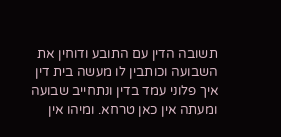תשובה הדין עם התובע ודוחין את השבועה וכותבין לו מעשה בית דין איך פלוני עמד בדין ונתחייב שבועה ומעתה אין כאן טרחא. ומיהו אין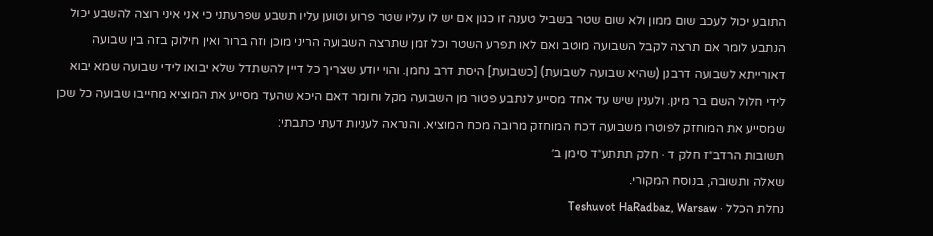התובע יכול לעכב שום ממון ולא שום שטר בשביל טענה זו כגון אם יש לו עליו שטר פרוע וטוען עליו תשבע שפרעתני כי אני איני רוצה להשבע יכול הנתבע לומר אם תרצה לקבל השבועה מוטב ואם לאו תפרע השטר וכל זמן שתרצה השבועה הריני מוכן וזה ברור ואין חילוק בזה בין שבועה דאורייתא לשבועה דרבנן (שהיא שבועה לשבועת) [כשבועת] היסת דרב נחמן. והוי יודע שצריך כל דיין להשתדל שלא יבואו לידי שבועה שמא יבוא לידי חלול השם בר מינן. ולענין שיש עד אחד מסייע לנתבע פטור מן השבועה מקל וחומר דאם היכא שהעד מסייע את המוציא מחייבו שבועה כל שכן שמסייע את המוחזק לפוטרו משבועה דכח המוחזק מרובה מכח המוציא. והנראה לעניות דעתי כתבתי:
תשובות הרדב״ז חלק ד · חלק תתתע״ד סימן ב׳
שאלה ותשובה, בנוסח המקורי.
נחלת הכלל · Teshuvot HaRadbaz, Warsaw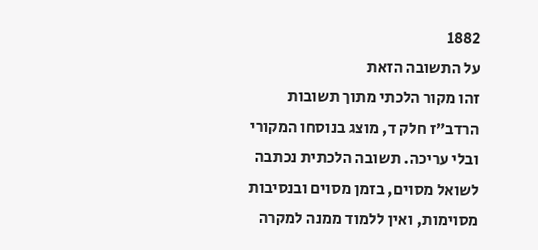1882
על התשובה הזאת
זהו מקור הלכתי מתוך תשובות הרדב״ז חלק ד, מוצג בנוסחו המקורי ובלי עריכה. תשובה הלכתית נכתבה לשואל מסוים, בזמן מסוים ובנסיבות מסוימות, ואין ללמוד ממנה למקרה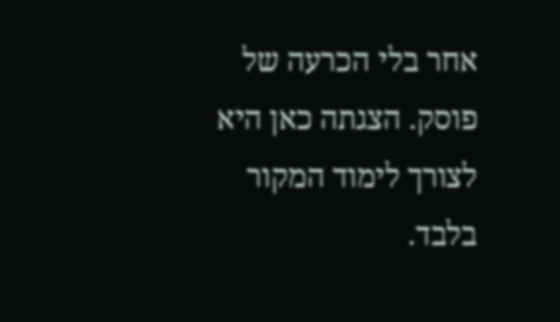אחר בלי הכרעה של פוסק. הצגתה כאן היא לצורך לימוד המקור בלבד.